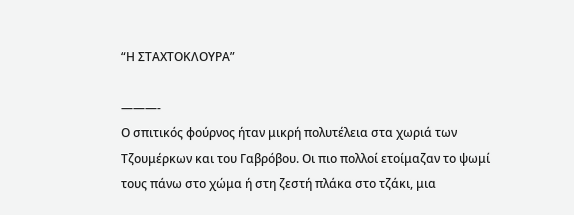“Η ΣΤΑΧΤΟΚΛΟΥΡΑ”

———-
Ο σπιτικός φούρνος ήταν μικρή πολυτέλεια στα χωριά των Τζουμέρκων και του Γαβρόβου. Οι πιο πολλοί ετοίμαζαν το ψωμί τους πάνω στο χώμα ή στη ζεστή πλάκα στο τζάκι, μια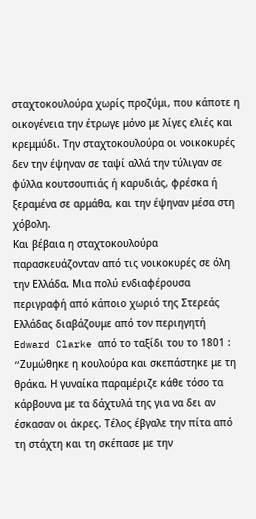σταχτοκουλούρα χωρίς προζύμι, που κάποτε η οικογένεια την έτρωγε μόνο με λίγες ελιές και κρεμμύδι. Την σταχτοκουλούρα οι νοικοκυρές δεν την έψηναν σε ταψί αλλά την τύλιγαν σε φύλλα κουτσουπιάς ή καρυδιάς, φρέσκα ή ξεραμένα σε αρμάθα, και την έψηναν μέσα στη χόβολη.
Και βέβαια η σταχτοκουλούρα παρασκευάζονταν από τις νοικοκυρές σε όλη την Ελλάδα. Μια πολύ ενδιαφέρουσα περιγραφή από κάποιο χωριό της Στερεάς Ελλάδας διαβάζουμε από τον περιηγητή Edward Clarke από το ταξίδι του το 1801 : “Zυμώθηκε η κουλούρα και σκεπάστηκε με τη θράκα. Η γυναίκα παραμέριζε κάθε τόσο τα κάρβουνα με τα δάχτυλά της για να δει αν έσκασαν οι άκρες. Τέλος έβγαλε την πίτα από τη στάχτη και τη σκέπασε με την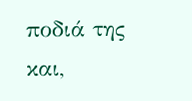ποδιά της και,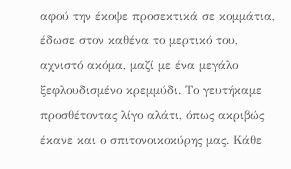αφού την έκοψε προσεκτικά σε κομμάτια, έδωσε στον καθένα το μερτικό του, αχνιστό ακόμα, μαζί με ένα μεγάλο ξεφλουδισμένο κρεμμύδι. Το γευτήκαμε προσθέτοντας λίγο αλάτι, όπως ακριβώς έκανε και ο σπιτονοικοκύρης μας. Κάθε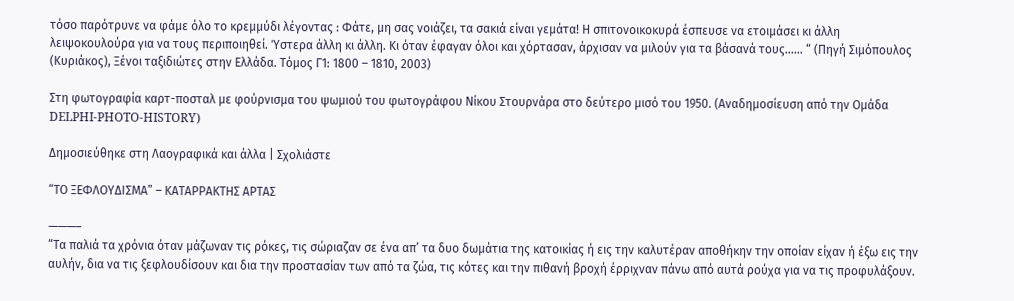τόσο παρότρυνε να φάμε όλο το κρεμμύδι λέγοντας : Φάτε, μη σας νοιάζει, τα σακιά είναι γεμάτα! Η σπιτονοικοκυρά έσπευσε να ετοιμάσει κι άλλη λειψοκουλούρα για να τους περιποιηθεί. Ύστερα άλλη κι άλλη. Κι όταν έφαγαν όλοι και χόρτασαν, άρχισαν να μιλούν για τα βάσανά τους…… “ (Πηγή Σιμόπουλος (Κυριάκος), Ξένοι ταξιδιώτες στην Ελλάδα. Τόμος Γ1: 1800 – 1810, 2003)

Στη φωτογραφία καρτ-ποσταλ με φούρνισμα του ψωμιού του φωτογράφου Νίκου Στουρνάρα στο δεύτερο μισό του 1950. (Αναδημοσίευση από την Ομάδα DELPHI-PHOTO-HISTORY)

Δημοσιεύθηκε στη Λαογραφικά και άλλα | Σχολιάστε

“ΤΟ ΞΕΦΛΟΥΔΙΣΜΑ” – ΚΑΤΑΡΡΑΚΤΗΣ ΑΡΤΑΣ

———–
“Τα παλιά τα χρόνια όταν μάζωναν τις ρόκες, τις σώριαζαν σε ένα απ’ τα δυο δωμάτια της κατοικίας ή εις την καλυτέραν αποθήκην την οποίαν είχαν ή έξω εις την αυλήν, δια να τις ξεφλουδίσουν και δια την προστασίαν των από τα ζώα, τις κότες και την πιθανή βροχή έρριχναν πάνω από αυτά ρούχα για να τις προφυλάξουν.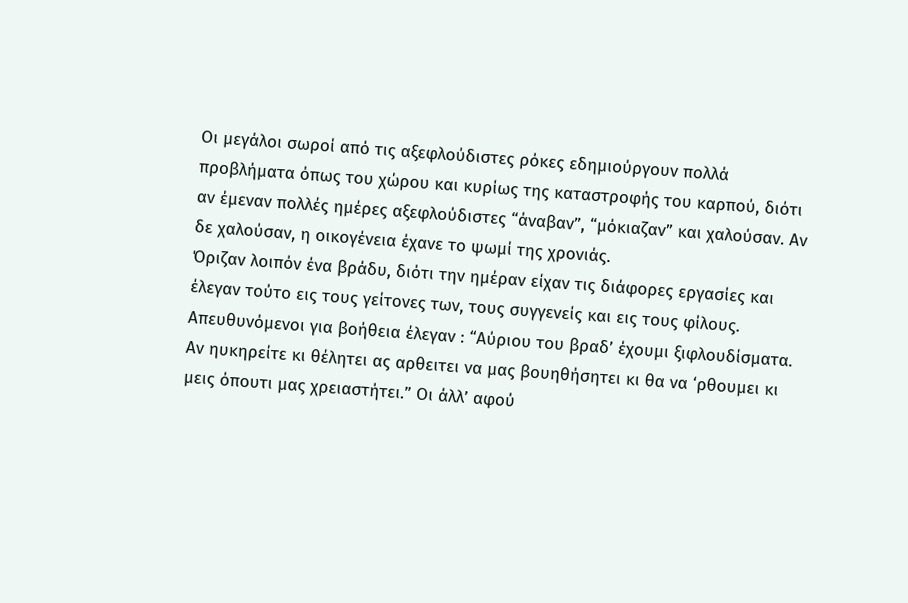Οι μεγάλοι σωροί από τις αξεφλούδιστες ρόκες εδημιούργουν πολλά προβλήματα όπως του χώρου και κυρίως της καταστροφής του καρπού, διότι αν έμεναν πολλές ημέρες αξεφλούδιστες “άναβαν”, “μόκιαζαν” και χαλούσαν. Αν δε χαλούσαν, η οικογένεια έχανε το ψωμί της χρονιάς.
Όριζαν λοιπόν ένα βράδυ, διότι την ημέραν είχαν τις διάφορες εργασίες και έλεγαν τούτο εις τους γείτονες των, τους συγγενείς και εις τους φίλους.
Απευθυνόμενοι για βοήθεια έλεγαν : “Αύριου του βραδ’ έχουμι ξιφλουδίσματα. Αν ηυκηρείτε κι θέλητει ας αρθειτει να μας βουηθήσητει κι θα να ‘ρθουμει κι μεις όπουτι μας χρειαστήτει.” Οι άλλ’ αφού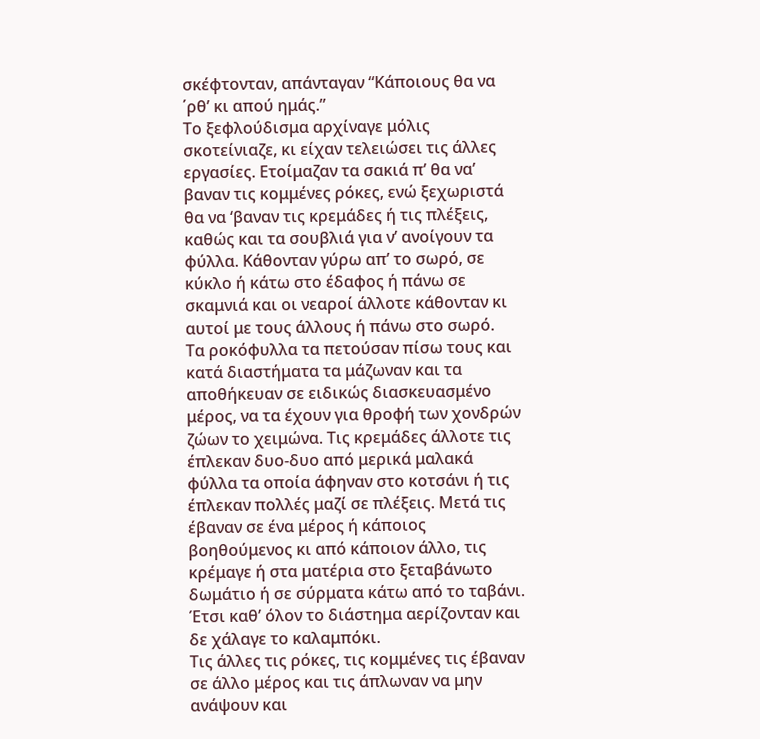σκέφτονταν, απάνταγαν “Κάποιους θα να ΄ρθ’ κι απού ημάς.”
Το ξεφλούδισμα αρχίναγε μόλις σκοτείνιαζε, κι είχαν τελειώσει τις άλλες εργασίες. Ετοίμαζαν τα σακιά π’ θα να’ βαναν τις κομμένες ρόκες, ενώ ξεχωριστά θα να ‘βαναν τις κρεμάδες ή τις πλέξεις, καθώς και τα σουβλιά για ν’ ανοίγουν τα φύλλα. Κάθονταν γύρω απ’ το σωρό, σε κύκλο ή κάτω στο έδαφος ή πάνω σε σκαμνιά και οι νεαροί άλλοτε κάθονταν κι αυτοί με τους άλλους ή πάνω στο σωρό.
Τα ροκόφυλλα τα πετούσαν πίσω τους και κατά διαστήματα τα μάζωναν και τα αποθήκευαν σε ειδικώς διασκευασμένο μέρος, να τα έχουν για θροφή των χονδρών ζώων το χειμώνα. Τις κρεμάδες άλλοτε τις έπλεκαν δυο-δυο από μερικά μαλακά φύλλα τα οποία άφηναν στο κοτσάνι ή τις έπλεκαν πολλές μαζί σε πλέξεις. Μετά τις έβαναν σε ένα μέρος ή κάποιος βοηθούμενος κι από κάποιον άλλο, τις κρέμαγε ή στα ματέρια στο ξεταβάνωτο δωμάτιο ή σε σύρματα κάτω από το ταβάνι. Έτσι καθ’ όλον το διάστημα αερίζονταν και δε χάλαγε το καλαμπόκι.
Τις άλλες τις ρόκες, τις κομμένες τις έβαναν σε άλλο μέρος και τις άπλωναν να μην ανάψουν και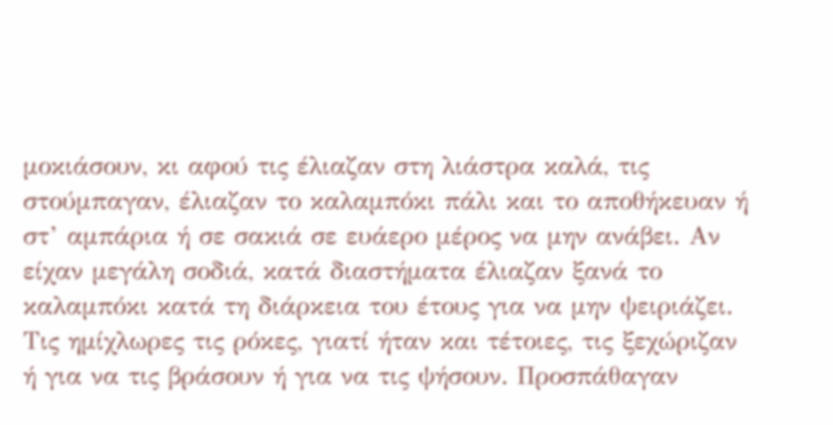μοκιάσουν, κι αφού τις έλιαζαν στη λιάστρα καλά, τις στούμπαγαν, έλιαζαν το καλαμπόκι πάλι και το αποθήκευαν ή στ’ αμπάρια ή σε σακιά σε ευάερο μέρος να μην ανάβει. Αν είχαν μεγάλη σοδιά, κατά διαστήματα έλιαζαν ξανά το καλαμπόκι κατά τη διάρκεια του έτους για να μην ψειριάζει. Τις ημίχλωρες τις ρόκες, γιατί ήταν και τέτοιες, τις ξεχώριζαν ή για να τις βράσουν ή για να τις ψήσουν. Προσπάθαγαν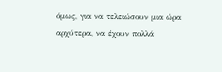όμως, για να τελειώσουν μια ώρα αρχύτερα, να έχουν πολλά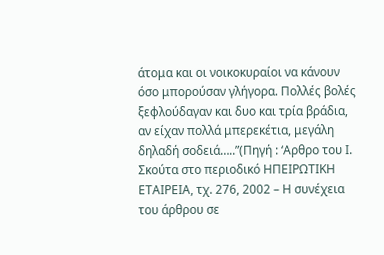άτομα και οι νοικοκυραίοι να κάνουν όσο μπορούσαν γλήγορα. Πολλές βολές ξεφλούδαγαν και δυο και τρία βράδια, αν είχαν πολλά μπερεκέτια, μεγάλη δηλαδή σοδειά…..”(Πηγή : ‘Αρθρο του Ι. Σκούτα στο περιοδικό ΗΠΕΙΡΩΤΙΚΗ ΕΤΑΙΡΕΙΑ, τχ. 276, 2002 – Η συνέχεια του άρθρου σε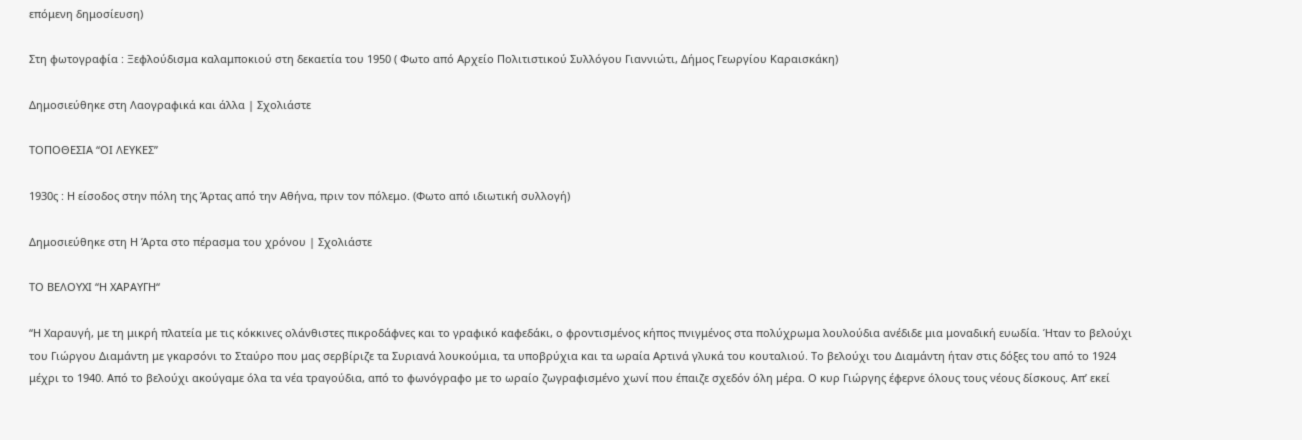επόμενη δημοσίευση)

Στη φωτογραφία : Ξεφλούδισμα καλαμποκιού στη δεκαετία του 1950 ( Φωτο από Αρχείο Πολιτιστικού Συλλόγου Γιαννιώτι, Δήμος Γεωργίου Καραισκάκη)

Δημοσιεύθηκε στη Λαογραφικά και άλλα | Σχολιάστε

ΤΟΠΟΘΕΣΙΑ “ΟΙ ΛΕΥΚΕΣ”

1930ς : Η είσοδος στην πόλη της Άρτας από την Αθήνα, πριν τον πόλεμο. (Φωτο από ιδιωτική συλλογή)

Δημοσιεύθηκε στη Η Άρτα στο πέρασμα του χρόνου | Σχολιάστε

ΤΟ ΒΕΛΟΥΧΙ “Η ΧΑΡΑΥΓΗ“

“Η Χαραυγή, με τη μικρή πλατεία με τις κόκκινες ολάνθιστες πικροδάφνες και το γραφικό καφεδάκι, ο φροντισμένος κήπος πνιγμένος στα πολύχρωμα λουλούδια ανέδιδε μια μοναδική ευωδία. Ήταν το βελούχι του Γιώργου Διαμάντη με γκαρσόνι το Σταύρο που μας σερβίριζε τα Συριανά λουκούμια, τα υποβρύχια και τα ωραία Αρτινά γλυκά του κουταλιού. Το βελούχι του Διαμάντη ήταν στις δόξες του από το 1924 μέχρι το 1940. Από το βελούχι ακούγαμε όλα τα νέα τραγούδια, από το φωνόγραφο με το ωραίο ζωγραφισμένο χωνί που έπαιζε σχεδόν όλη μέρα. Ο κυρ Γιώργης έφερνε όλους τους νέους δίσκους. Απ’ εκεί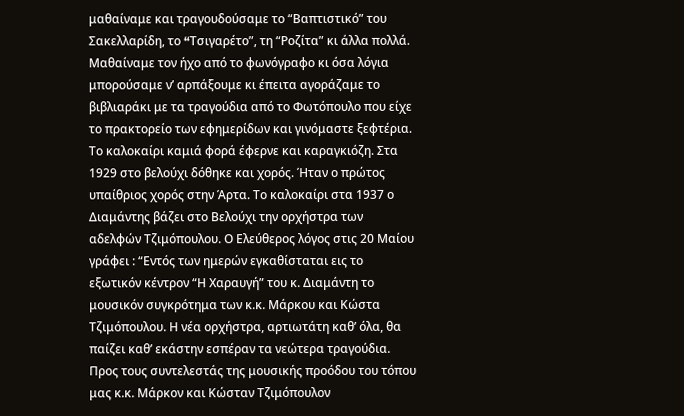μαθαίναμε και τραγουδούσαμε το “Βαπτιστικό” του Σακελλαρίδη, το “Tσιγαρέτο”, τη “Ροζίτα” κι άλλα πολλά. Μαθαίναμε τον ήχο από το φωνόγραφο κι όσα λόγια μπορούσαμε ν’ αρπάξουμε κι έπειτα αγοράζαμε το βιβλιαράκι με τα τραγούδια από το Φωτόπουλο που είχε το πρακτορείο των εφημερίδων και γινόμαστε ξεφτέρια. Το καλοκαίρι καμιά φορά έφερνε και καραγκιόζη. Στα 1929 στο βελούχι δόθηκε και χορός. Ήταν ο πρώτος υπαίθριος χορός στην Άρτα. Το καλοκαίρι στα 1937 ο Διαμάντης βάζει στο Βελούχι την ορχήστρα των αδελφών Τζιμόπουλου. Ο Ελεύθερος λόγος στις 20 Μαίου γράφει : “Εντός των ημερών εγκαθίσταται εις το εξωτικόν κέντρον “Η Χαραυγή” του κ. Διαμάντη το μουσικόν συγκρότημα των κ.κ. Μάρκου και Κώστα Τζιμόπουλου. Η νέα ορχήστρα, αρτιωτάτη καθ’ όλα, θα παίζει καθ’ εκάστην εσπέραν τα νεώτερα τραγούδια. Προς τους συντελεστάς της μουσικής προόδου του τόπου μας κ.κ. Μάρκον και Κώσταν Τζιμόπουλον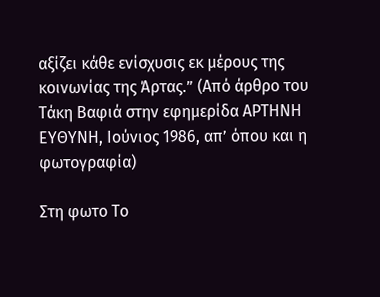αξίζει κάθε ενίσχυσις εκ μέρους της κοινωνίας της Άρτας.” (Από άρθρο του Τάκη Βαφιά στην εφημερίδα ΑΡΤΗΝΗ ΕΥΘΥΝΗ, Ιούνιος 1986, απ’ όπου και η φωτογραφία)

Στη φωτο Το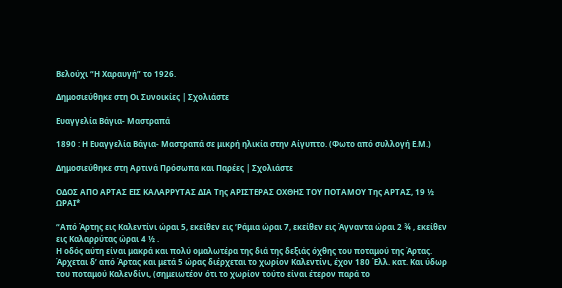Βελούχι “Η Χαραυγή” το 1926.

Δημοσιεύθηκε στη Οι Συνοικίες | Σχολιάστε

Ευαγγελία Βάγια- Μαστραπά

1890 : Η Ευαγγελία Βάγια- Μαστραπά σε μικρή ηλικία στην Αίγυπτο. (Φωτο από συλλογή Ε.Μ.)

Δημοσιεύθηκε στη Αρτινά Πρόσωπα και Παρέες | Σχολιάστε

ΟΔΟΣ ΑΠΟ ΑΡΤΑΣ ΕΙΣ ΚΑΛΑΡΡΥΤΑΣ ΔΙΑ Της ΑΡΙΣΤΕΡΑΣ ΟΧΘΗΣ ΤΟΥ ΠΟΤΑΜΟΥ Της ΑΡΤΑΣ, 19 ½ ΩΡΑΙ*

“Από Άρτης εις Καλεντίνι ώραι 5, εκείθεν εις ‘Ράμια ώραι 7, εκείθεν εις Άγναντα ώραι 2 ¾ , εκείθεν εις Καλαρρύτας ώραι 4 ½ .
Η οδός αύτη είναι μακρά και πολύ ομαλωτέρα της διά της δεξιάς όχθης του ποταμού της Άρτας. Άρχεται δ’ από Άρτας και μετά 5 ώρας διέρχεται το χωρίον Καλεντίνι, έχον 180 Έλλ. κατ. Και ύδωρ του ποταμού Καλενδίνι, (σημειωτέον ότι το χωρίον τούτο είναι έτερον παρά το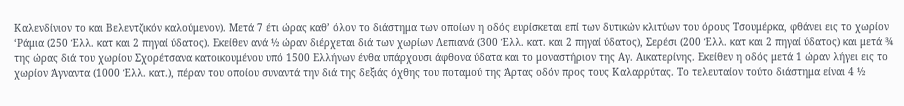Καλενδίνιον το και Βελεντζικόν καλούμενον). Μετά 7 έτι ώρας καθ’ όλον το διάστημα των οποίων η οδός ευρίσκεται επί των δυτικών κλιτύων του όρους Τσουμέρκα, φθάνει εις το χωρίον ‘Ράμια (250 Έλλ. κατ και 2 πηγαί ύδατος). Εκείθεν ανά ½ ώραν διέρχεται διά των χωρίων Λεπιανά (300 Έλλ. κατ. και 2 πηγαί ύδατος), Σερέσι (200 Έλλ. κατ και 2 πηγαί ύδατος) και μετά ¾ της ώρας διά του χωρίου Σχορέτσανα κατοικουμένου υπό 1500 Ελλήνων ένθα υπάρχουσι άφθονα ύδατα και το μοναστήριον της Αγ. Αικατερίνης. Εκείθεν η οδός μετά 1 ώραν λήγει εις το χωρίον Άγναντα (1000 Έλλ. κατ.), πέραν του οποίου συναντά την διά της δεξιάς όχθης του ποταμού της Άρτας οδόν προς τους Καλαρρύτας. Το τελευταίον τούτο διάστημα είναι 4 ½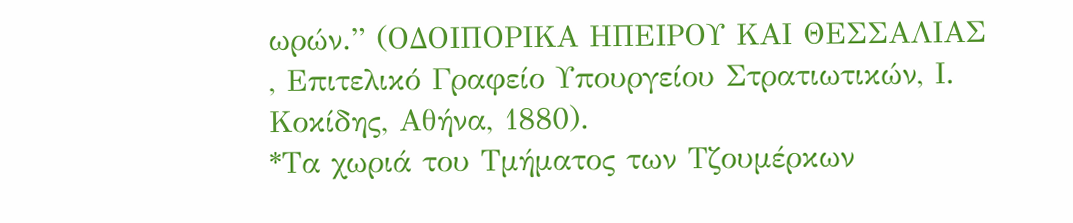ωρών.” (ΟΔΟΙΠΟΡΙΚΑ ΗΠΕΙΡΟΥ ΚΑΙ ΘΕΣΣΑΛΙΑΣ , Επιτελικό Γραφείο Υπουργείου Στρατιωτικών, Ι. Κοκίδης, Αθήνα, 1880).
*Τα χωριά του Τμήματος των Τζουμέρκων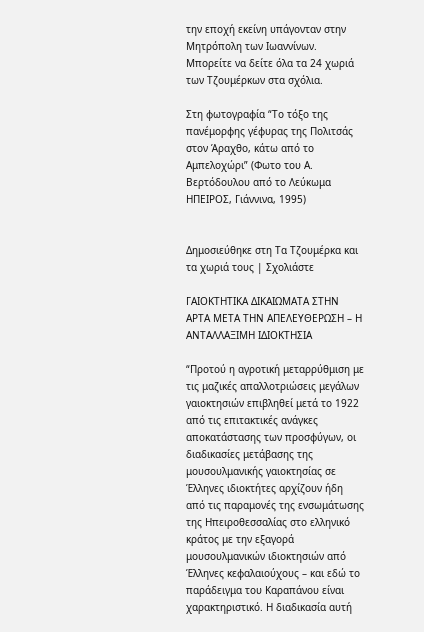την εποχή εκείνη υπάγονταν στην Μητρόπολη των Ιωαννίνων. Μπορείτε να δείτε όλα τα 24 χωριά των Τζουμέρκων στα σχόλια.

Στη φωτογραφία “Το τόξο της πανέμορφης γέφυρας της Πολιτσάς στον Άραχθο, κάτω από το Αμπελοχώρι” (Φωτο του Α. Βερτόδουλου από το Λεύκωμα ΗΠΕΙΡΟΣ, Γιάννινα, 1995)


Δημοσιεύθηκε στη Τα Τζουμέρκα και τα χωριά τους | Σχολιάστε

ΓΑΙΟΚΤΗΤΙΚΑ ΔΙΚΑΙΩΜΑΤΑ ΣΤΗΝ ΑΡΤΑ ΜΕΤΑ ΤΗΝ ΑΠΕΛΕΥΘΕΡΩΣΗ – Η ΑΝΤΑΛΛΑΞΙΜΗ ΙΔΙΟΚΤΗΣΙΑ

“Προτού η αγροτική μεταρρύθμιση με τις μαζικές απαλλοτριώσεις μεγάλων γαιοκτησιών επιβληθεί μετά το 1922 από τις επιτακτικές ανάγκες αποκατάστασης των προσφύγων, οι διαδικασίες μετάβασης της μουσουλμανικής γαιοκτησίας σε Έλληνες ιδιοκτήτες αρχίζουν ήδη από τις παραμονές της ενσωμάτωσης της Ηπειροθεσσαλίας στο ελληνικό κράτος με την εξαγορά μουσουλμανικών ιδιοκτησιών από Έλληνες κεφαλαιούχους – και εδώ το παράδειγμα του Καραπάνου είναι χαρακτηριστικό. Η διαδικασία αυτή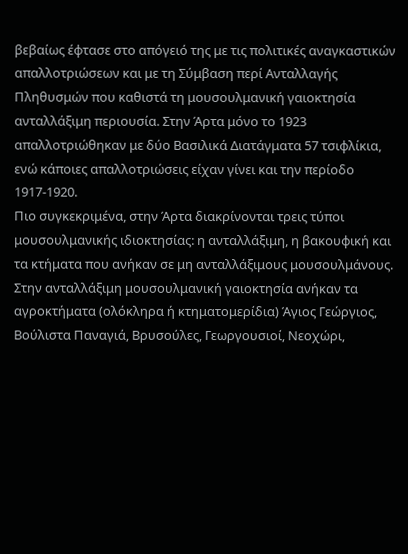βεβαίως έφτασε στο απόγειό της με τις πολιτικές αναγκαστικών απαλλοτριώσεων και με τη Σύμβαση περί Ανταλλαγής Πληθυσμών που καθιστά τη μουσουλμανική γαιοκτησία ανταλλάξιμη περιουσία. Στην Άρτα μόνο το 1923 απαλλοτριώθηκαν με δύο Βασιλικά Διατάγματα 57 τσιφλίκια, ενώ κάποιες απαλλοτριώσεις είχαν γίνει και την περίοδο 1917-1920.
Πιο συγκεκριμένα, στην Άρτα διακρίνονται τρεις τύποι μουσουλμανικής ιδιοκτησίας: η ανταλλάξιμη, η βακουφική και τα κτήματα που ανήκαν σε μη ανταλλάξιμους μουσουλμάνους. Στην ανταλλάξιμη μουσουλμανική γαιοκτησία ανήκαν τα αγροκτήματα (ολόκληρα ή κτηματομερίδια) Άγιος Γεώργιος, Βούλιστα Παναγιά, Βρυσούλες, Γεωργουσιοί, Νεοχώρι,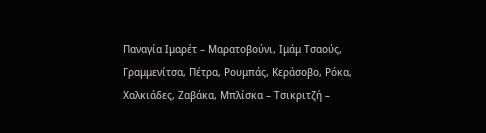Παναγία Ιμαρέτ – Μαρατοβούνι, Ιμάμ Τσαούς, Γραμμενίτσα, Πέτρα, Ρουμπάς, Κεράσοβο, Ρόκα, Χαλκιάδες, Ζαβάκα, Μπλίσκα – Τσικριτζή –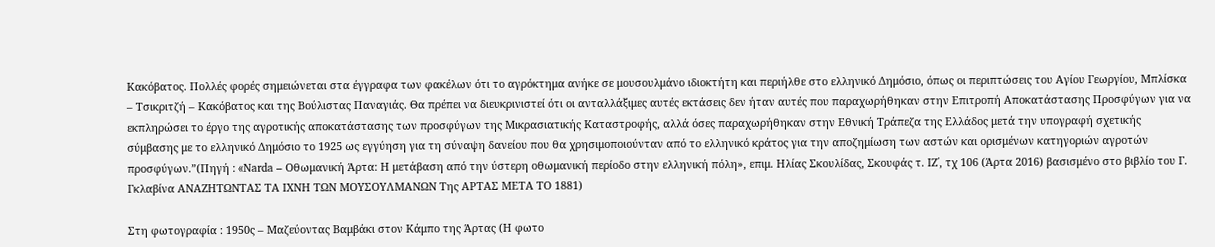Κακόβατος. Πολλές φορές σημειώνεται στα έγγραφα των φακέλων ότι το αγρόκτημα ανήκε σε μουσουλμάνο ιδιοκτήτη και περιήλθε στο ελληνικό Δημόσιο, όπως οι περιπτώσεις του Αγίου Γεωργίου, Μπλίσκα – Τσικριτζή – Κακόβατος και της Βούλιστας Παναγιάς. Θα πρέπει να διευκρινιστεί ότι οι ανταλλάξιμες αυτές εκτάσεις δεν ήταν αυτές που παραχωρήθηκαν στην Επιτροπή Αποκατάστασης Προσφύγων για να εκπληρώσει το έργο της αγροτικής αποκατάστασης των προσφύγων της Μικρασιατικής Καταστροφής, αλλά όσες παραχωρήθηκαν στην Εθνική Τράπεζα της Ελλάδος μετά την υπογραφή σχετικής σύμβασης με το ελληνικό Δημόσιο το 1925 ως εγγύηση για τη σύναψη δανείου που θα χρησιμοποιούνταν από το ελληνικό κράτος για την αποζημίωση των αστών και ορισμένων κατηγοριών αγροτών προσφύγων.”(Πηγή : «Narda – Οθωμανική Άρτα: Η μετάβαση από την ύστερη οθωμανική περίοδο στην ελληνική πόλη», επιμ. Ηλίας Σκουλίδας, Σκουφάς τ. ΙΖ΄, τχ 106 (Άρτα 2016) βασισμένο στο βιβλίο του Γ. Γκλαβίνα ΑΝΑΖΗΤΩΝΤΑΣ ΤΑ ΙΧΝΗ ΤΩΝ ΜΟΥΣΟΥΛΜΑΝΩΝ Της ΑΡΤΑΣ ΜΕΤΑ ΤΟ 1881)

Στη φωτογραφία : 1950ς – Μαζεύοντας Βαμβάκι στον Κάμπο της Άρτας (Η φωτο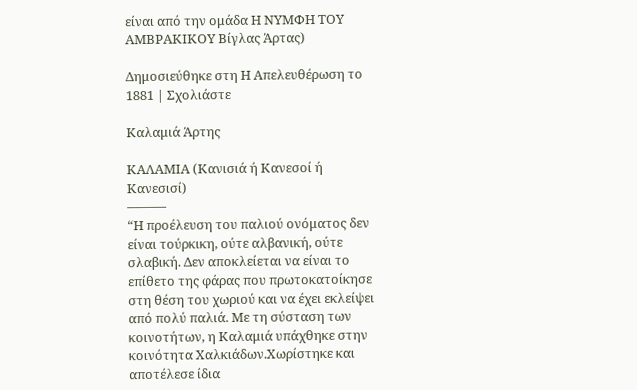είναι από την ομάδα Η ΝΥΜΦΗ ΤΟΥ ΑΜΒΡΑΚΙΚΟΥ Βίγλας Άρτας)

Δημοσιεύθηκε στη Η Απελευθέρωση το 1881 | Σχολιάστε

Καλαμιά Άρτης

ΚΑΛΑΜΙΑ (Κανισιά ή Κανεσοί ή Κανεσισί)
———
“Η προέλευση του παλιού ονόματος δεν είναι τούρκικη, ούτε αλβανική, ούτε σλαβική. Δεν αποκλείεται να είναι το επίθετο της φάρας που πρωτοκατοίκησε στη θέση του χωριού και να έχει εκλείψει από πολύ παλιά. Με τη σύσταση των κοινοτήτων, η Καλαμιά υπάχθηκε στην κοινότητα Χαλκιάδων.Χωρίστηκε και αποτέλεσε ίδια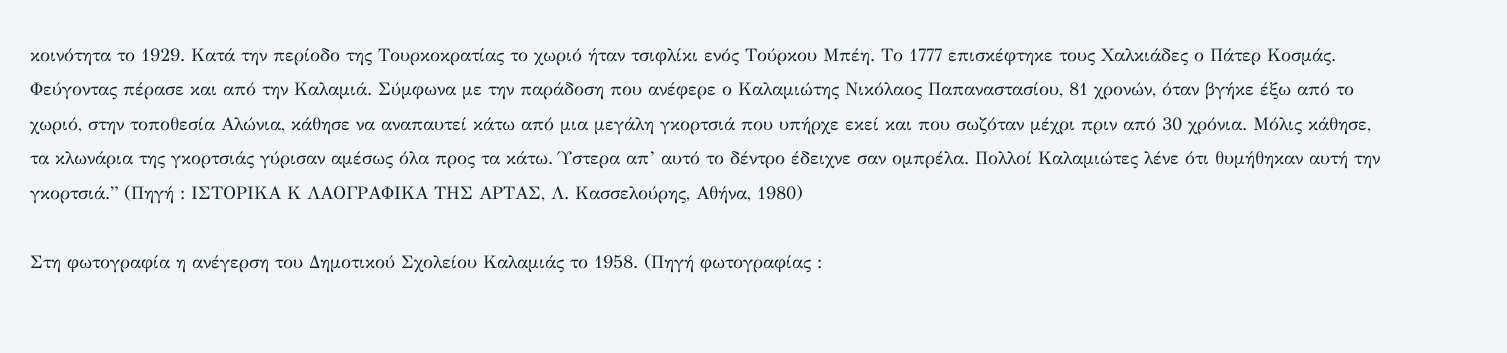κοινότητα το 1929. Κατά την περίοδο της Τουρκοκρατίας το χωριό ήταν τσιφλίκι ενός Τούρκου Μπέη. Το 1777 επισκέφτηκε τους Χαλκιάδες ο Πάτερ Κοσμάς. Φεύγοντας πέρασε και από την Καλαμιά. Σύμφωνα με την παράδοση που ανέφερε ο Καλαμιώτης Νικόλαος Παπαναστασίου, 81 χρονών, όταν βγήκε έξω από το χωριό, στην τοποθεσία Αλώνια, κάθησε να αναπαυτεί κάτω από μια μεγάλη γκορτσιά που υπήρχε εκεί και που σωζόταν μέχρι πριν από 30 χρόνια. Μόλις κάθησε, τα κλωνάρια της γκορτσιάς γύρισαν αμέσως όλα προς τα κάτω. Ύστερα απ’ αυτό το δέντρο έδειχνε σαν ομπρέλα. Πολλοί Καλαμιώτες λένε ότι θυμήθηκαν αυτή την γκορτσιά.” (Πηγή : ΙΣΤΟΡΙΚΑ Κ ΛΑΟΓΡΑΦΙΚΑ ΤΗΣ ΑΡΤΑΣ, Λ. Κασσελούρης, Αθήνα, 1980)

Στη φωτογραφία η ανέγερση του Δημοτικού Σχολείου Καλαμιάς το 1958. (Πηγή φωτογραφίας :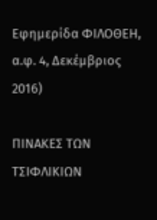Εφημερίδα ΦΙΛΟΘΕΗ, α.φ. 4, Δεκέμβριος 2016)

ΠΙΝΑΚΕΣ ΤΩΝ ΤΣΙΦΛΙΚΙΩΝ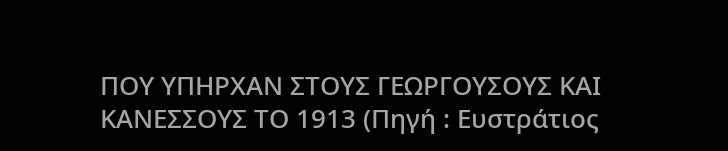ΠΟΥ ΥΠΗΡΧΑΝ ΣΤΟΥΣ ΓΕΩΡΓΟΥΣΟΥΣ ΚΑΙ ΚΑΝΕΣΣΟΥΣ ΤΟ 1913 (Πηγή : Ευστράτιος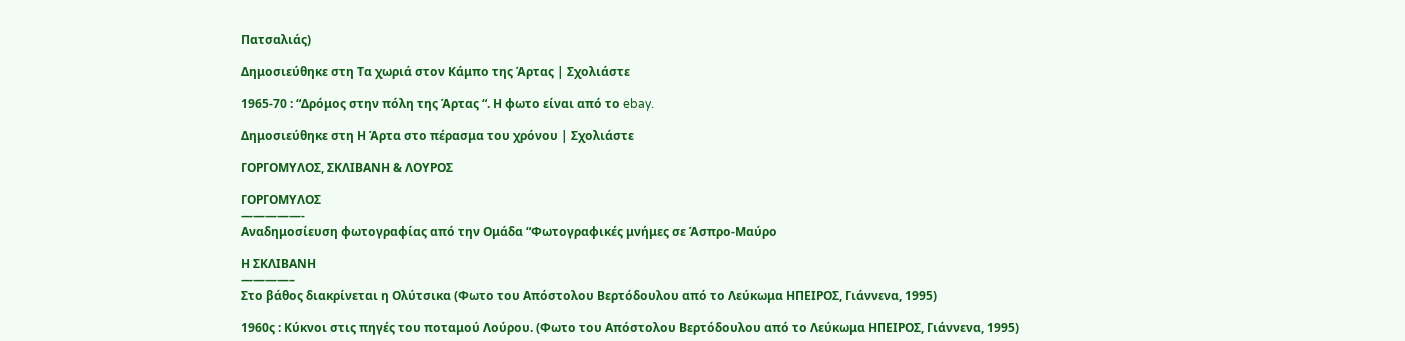Πατσαλιάς)

Δημοσιεύθηκε στη Τα χωριά στον Κάμπο της Άρτας | Σχολιάστε

1965-70 : “Δρόμος στην πόλη της Άρτας “. Η φωτο είναι από το ebay.

Δημοσιεύθηκε στη Η Άρτα στο πέρασμα του χρόνου | Σχολιάστε

ΓΟΡΓΟΜΥΛΟΣ, ΣΚΛΙΒΑΝΗ & ΛΟΥΡΟΣ

ΓΟΡΓΟΜΥΛΟΣ
—————-
Αναδημοσίευση φωτογραφίας από την Ομάδα “Φωτογραφικές μνήμες σε Άσπρο-Μαύρο

Η ΣΚΛΙΒΑΝΗ
————–
Στο βάθος διακρίνεται η Ολύτσικα (Φωτο του Απόστολου Βερτόδουλου από το Λεύκωμα ΗΠΕΙΡΟΣ, Γιάννενα, 1995)

1960ς : Κύκνοι στις πηγές του ποταμού Λούρου. (Φωτο του Απόστολου Βερτόδουλου από το Λεύκωμα ΗΠΕΙΡΟΣ, Γιάννενα, 1995)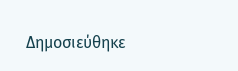Δημοσιεύθηκε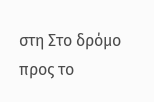στη Στο δρόμο προς το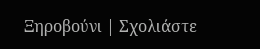Ξηροβούνι | Σχολιάστε